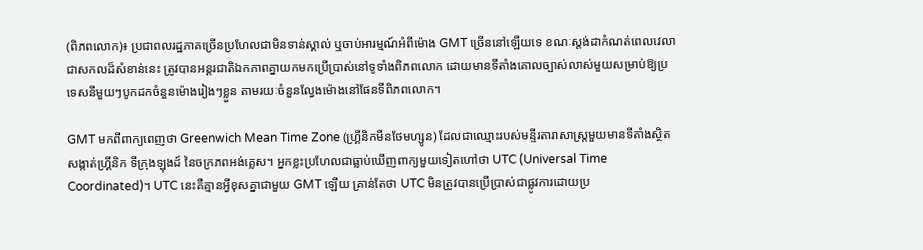(ពិភពលោក)៖ ប្រជាពលរដ្ឋភាគច្រើនប្រហែលជាមិនទាន់ស្គាល់ ឬចាប់អារម្មណ៍អំពីម៉ោង GMT ច្រើននៅឡើយទេ ខណៈស្ដង់ដាកំណត់ពេលវេលាជាសកលដ៏សំខាន់នេះ ត្រូវបានអន្តរជាតិឯកភាពគ្នាយកមកប្រើប្រាស់នៅទូទាំងពិភពលោក ដោយមានទីតាំងគោលច្បាស់លាស់មួយសម្រាប់ឱ្យប្រទេសនីមួយៗបូកដកចំនួនម៉ោងរៀងៗខ្លួន តាមរយៈចំនួនល្វែងម៉ោងនៅផែនទីពិភពលោក។

GMT មកពីពាក្យពេញថា Greenwich Mean Time Zone (ហ្គ្រីនិកមីនថែមហ្សូន) ដែលជាឈ្មោះរបស់មន្ទីរតារាសាស្ត្រមួយមានទីតាំងស្ថិតសង្កាត់ហ្គ្រីនិក ទីក្រុងឡុងដ៍ នៃចក្រភពអង់គ្លេស។ អ្នកខ្លះប្រហែលជាធ្លាប់ឃើញពាក្យមួយទៀតហៅថា UTC (Universal Time Coordinated)។ UTC នេះគឺគ្មានអ្វីខុសគ្នាជាមួយ GMT ឡើយ គ្រាន់តែថា UTC មិនត្រូវបានប្រើប្រាស់ជាផ្លូវការដោយប្រ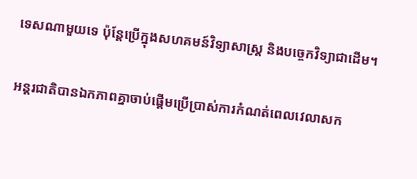ទេសណាមួយទេ ប៉ុន្តែប្រើក្នុងសហគមន៍វិទ្យាសាស្រ្ត និងបច្ចេកវិទ្យាជាដើម។

អន្តរជាតិបានឯកភាពគ្នាចាប់ផ្ដើមប្រើប្រាស់ការកំណត់ពេលវេលាសក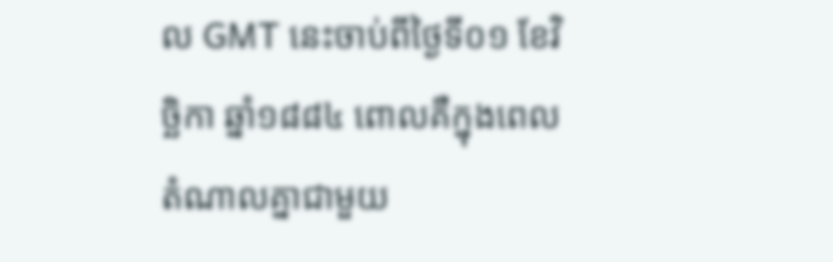ល GMT នេះចាប់ពីថ្ងៃទី០១ ខែវិច្ឆិកា ឆ្នាំ១៨៨៤ ពោលគឺក្នុងពេលតំណាលគ្នាជាមួយ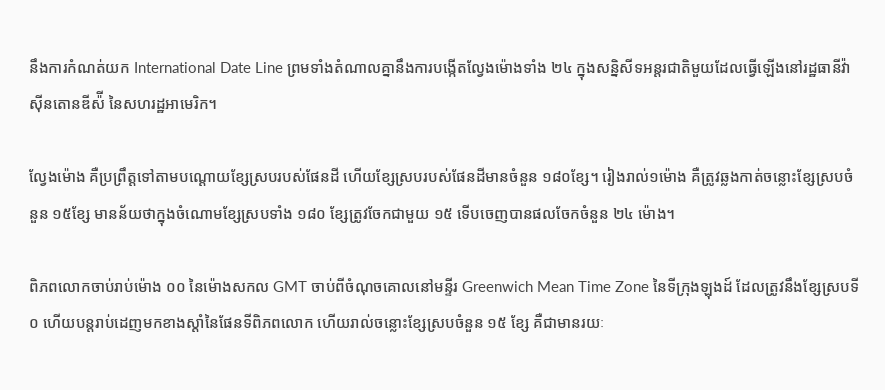នឹងការកំណត់យក International Date Line ព្រមទាំងតំណាលគ្នានឹងការបង្កើតល្វែងម៉ោងទាំង ២៤ ក្នុងសន្និសីទអន្តរជាតិមួយដែលធ្វើឡើងនៅរដ្ឋធានីវ៉ាស៊ីនតោនឌីស៉ី នៃសហរដ្ឋអាមេរិក។

ល្វែងម៉ោង គឺប្រព្រឹត្តទៅតាមបណ្ដោយខ្សែស្របរបស់ផែនដី ហើយខ្សែស្របរបស់ផែនដីមានចំនួន ១៨០ខ្សែ។ រៀងរាល់១ម៉ោង គឺត្រូវឆ្លងកាត់ចន្លោះខ្សែស្របចំនួន ១៥ខ្សែ មានន័យថាក្នុងចំណោមខ្សែស្របទាំង ១៨០ ខ្សែត្រូវចែកជាមួយ ១៥ ទើបចេញបានផលចែកចំនួន ២៤ ម៉ោង។

ពិភពលោកចាប់រាប់ម៉ោង ០០ នៃម៉ោងសកល GMT ចាប់ពីចំណុចគោលនៅមន្ទីរ Greenwich Mean Time Zone នៃទីក្រុងឡុងដ៍ ដែលត្រូវនឹងខ្សែស្របទី ០ ហើយបន្តរាប់ដេញមកខាងស្ដាំនៃផែនទីពិភពលោក ហើយរាល់ចន្លោះខ្សែស្របចំនួន ១៥ ខ្សែ គឺជាមានរយៈ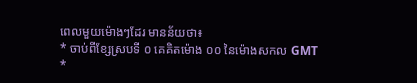ពេលមួយម៉ោងៗដែរ មានន័យថា៖
* ចាប់ពីខ្សែស្របទី ០ គេគិតម៉ោង ០០ នៃម៉ោងសកល GMT
*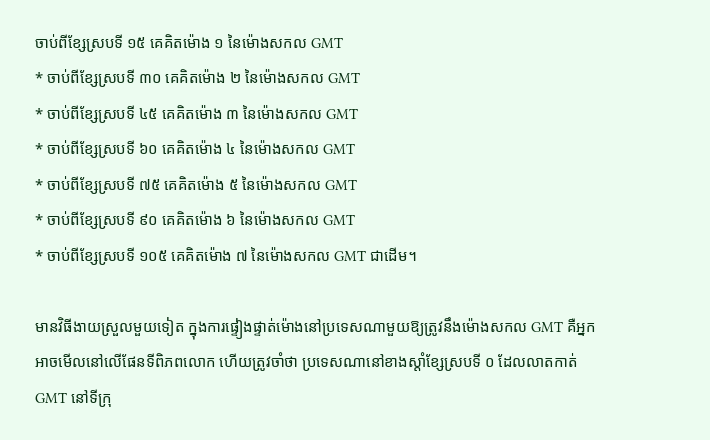ចាប់ពីខ្សែស្របទី ១៥ គេគិតម៉ោង ១ នៃម៉ោងសកល GMT
* ចាប់ពីខ្សែស្របទី ៣០ គេគិតម៉ោង ២ នៃម៉ោងសកល GMT
* ចាប់ពីខ្សែស្របទី ៤៥ គេគិតម៉ោង ៣ នៃម៉ោងសកល GMT
* ចាប់ពីខ្សែស្របទី ៦០ គេគិតម៉ោង ៤ នៃម៉ោងសកល GMT
* ចាប់ពីខ្សែស្របទី ៧៥ គេគិតម៉ោង ៥ នៃម៉ោងសកល GMT
* ចាប់ពីខ្សែស្របទី ៩០ គេគិតម៉ោង ៦ នៃម៉ោងសកល GMT
* ចាប់ពីខ្សែស្របទី ១០៥ គេគិតម៉ោង ៧ នៃម៉ោងសកល GMT ជាដើម។

មានវិធីងាយស្រួលមួយទៀត ក្នុងការផ្ទៀងផ្ទាត់ម៉ោងនៅប្រទេសណាមួយឱ្យត្រូវនឹងម៉ោងសកល GMT គឺអ្នកអាចមើលនៅលើផែនទីពិភពលោក ហើយត្រូវចាំថា ប្រទេសណានៅខាងស្ដាំខ្សែស្របទី ០ ដែលលាតកាត់ GMT នៅទីក្រុ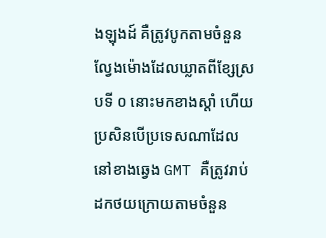ងឡុងដ៍ គឺត្រូវបូកតាមចំនួនល្វែងម៉ោងដែលឃ្លាតពីខ្សែស្របទី ០ នោះមកខាងស្ដាំ ហើយប្រសិនបើប្រទេសណាដែលនៅខាងឆ្វេង GMT គឺត្រូវរាប់ដកថយក្រោយតាមចំនួន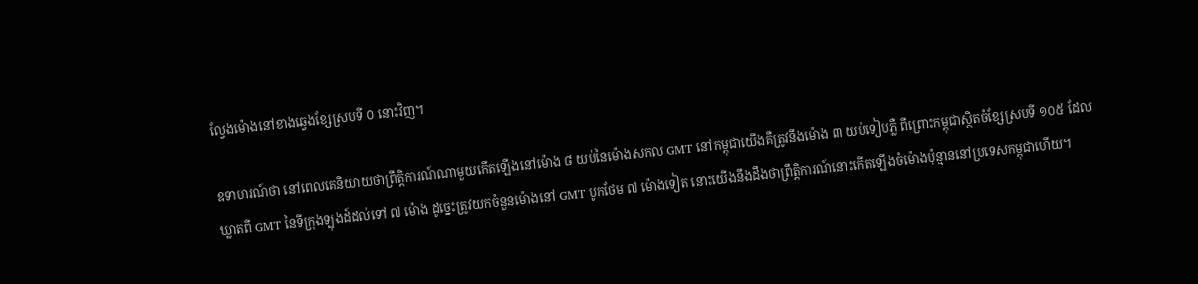ល្វែងម៉ោងនៅខាងឆ្វេងខ្សែស្របទី ០ នោះវិញ។

ឧទាហរណ៍ថា នៅពេលគេនិយាយថាព្រឹត្តិការណ៍ណាមួយកើតឡើងនៅម៉ោង ៨ យប់នៃម៉ោងសកល GMT នៅកម្ពុជាយើងគឺត្រូវនឹងម៉ោង ៣ យប់ទៀបភ្លឺ ពីព្រោះកម្ពុជាស្ថិតចំខ្សែស្របទី ១០៥ ដែលឃ្លាតពី GMT នៃទីក្រុងឡុងដ៍ដល់ទៅ ៧ ម៉ោង ដូច្នេះត្រូវយកចំនួនម៉ោងនៅ GMT បូកថែម ៧ ម៉ោងទៀត នោះយើងនឹងដឹងថាព្រឹត្តិការណ៍នោះកើតឡើងចំម៉ោងប៉ុន្មាននៅប្រទេសកម្ពុជាហើយ។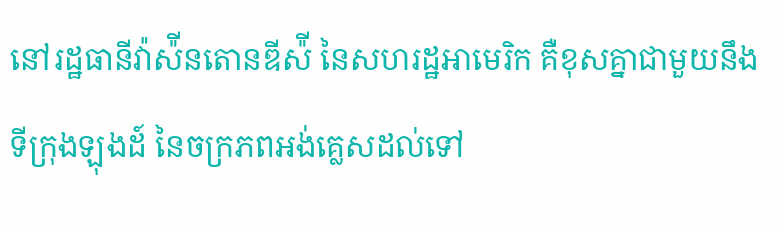នៅរដ្ឋធានីវ៉ាស៉ីនតោនឌីស៉ី នៃសហរដ្ឋអាមេរិក គឺខុសគ្នាជាមួយនឹងទីក្រុងឡុងដ៍ នៃចក្រភពអង់គ្លេសដល់ទៅ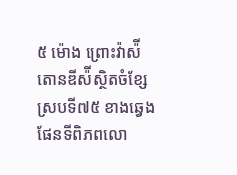៥ ម៉ោង ព្រោះវ៉ាស៉ីតោនឌីស៉ីស្ថិតចំខ្សែស្របទី៧៥ ខាងឆ្វេងផែនទីពិភពលោ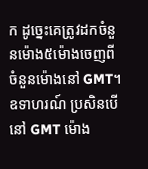ក ដូច្នេះគេត្រូវដកចំនួនម៉ោង៥ម៉ោងចេញពីចំនួនម៉ោងនៅ GMT។ ឧទាហរណ៍ ប្រសិនបើនៅ GMT ម៉ោង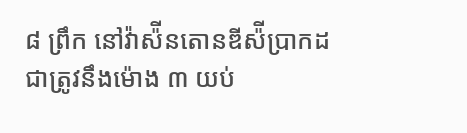៨ ព្រឹក នៅវ៉ាស៉ីនតោនឌីស៉ីប្រាកដជាត្រូវនឹងម៉ោង ៣ យប់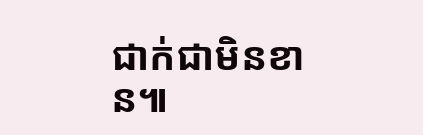ជាក់ជាមិនខាន៕